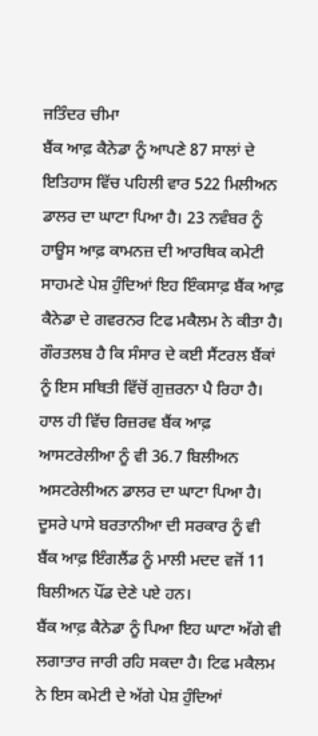ਜਤਿੰਦਰ ਚੀਮਾ
ਬੈਂਕ ਆਫ਼ ਕੈਨੇਡਾ ਨੂੰ ਆਪਣੇ 87 ਸਾਲਾਂ ਦੇ ਇਤਿਹਾਸ ਵਿੱਚ ਪਹਿਲੀ ਵਾਰ 522 ਮਿਲੀਅਨ ਡਾਲਰ ਦਾ ਘਾਟਾ ਪਿਆ ਹੈ। 23 ਨਵੰਬਰ ਨੂੰ ਹਾਊਸ ਆਫ਼ ਕਾਮਨਜ਼ ਦੀ ਆਰਥਿਕ ਕਮੇਟੀ ਸਾਹਮਣੇ ਪੇਸ਼ ਹੁੰਦਿਆਂ ਇਹ ਇੰਕਸਾਫ਼ ਬੈਂਕ ਆਫ਼ ਕੈਨੇਡਾ ਦੇ ਗਵਰਨਰ ਟਿਫ ਮਕੈਲਮ ਨੇ ਕੀਤਾ ਹੈ। ਗੌਰਤਲਬ ਹੈ ਕਿ ਸੰਸਾਰ ਦੇ ਕਈ ਸੈਂਟਰਲ ਬੈਂਕਾਂ ਨੂੰ ਇਸ ਸਥਿਤੀ ਵਿੱਚੋਂ ਗੁਜ਼ਰਨਾ ਪੈ ਰਿਹਾ ਹੈ। ਹਾਲ ਹੀ ਵਿੱਚ ਰਿਜ਼ਰਵ ਬੈਂਕ ਆਫ਼ ਆਸਟਰੇਲੀਆ ਨੂੰ ਵੀ 36.7 ਬਿਲੀਅਨ ਅਸਟਰੇਲੀਅਨ ਡਾਲਰ ਦਾ ਘਾਟਾ ਪਿਆ ਹੈ। ਦੂਸਰੇ ਪਾਸੇ ਬਰਤਾਨੀਆ ਦੀ ਸਰਕਾਰ ਨੂੰ ਵੀ ਬੈਂਕ ਆਫ਼ ਇੰਗਲੈਂਡ ਨੂੰ ਮਾਲੀ ਮਦਦ ਵਜੋਂ 11 ਬਿਲੀਅਨ ਪੌਂਡ ਦੇਣੇ ਪਏ ਹਨ।
ਬੈਂਕ ਆਫ਼ ਕੈਨੇਡਾ ਨੂੰ ਪਿਆ ਇਹ ਘਾਟਾ ਅੱਗੇ ਵੀ ਲਗਾਤਾਰ ਜਾਰੀ ਰਹਿ ਸਕਦਾ ਹੈ। ਟਿਫ ਮਕੈਲਮ ਨੇ ਇਸ ਕਮੇਟੀ ਦੇ ਅੱਗੇ ਪੇਸ਼ ਹੁੰਦਿਆਂ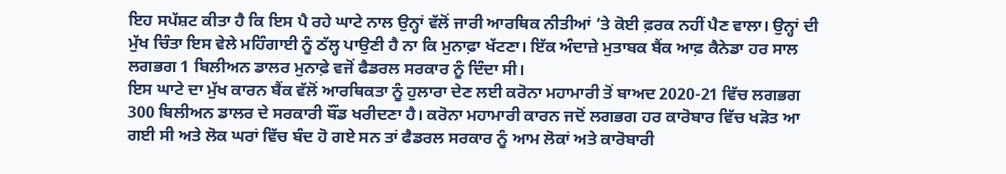ਇਹ ਸਪੱਸ਼ਟ ਕੀਤਾ ਹੈ ਕਿ ਇਸ ਪੈ ਰਹੇ ਘਾਟੇ ਨਾਲ ਉਨ੍ਹਾਂ ਵੱਲੋਂ ਜਾਰੀ ਆਰਥਿਕ ਨੀਤੀਆਂ ‘ਤੇ ਕੋਈ ਫ਼ਰਕ ਨਹੀਂ ਪੈਣ ਵਾਲਾ। ਉਨ੍ਹਾਂ ਦੀ ਮੁੱਖ ਚਿੰਤਾ ਇਸ ਵੇਲੇ ਮਹਿੰਗਾਈ ਨੂੰ ਠੱਲ੍ਹ ਪਾਉਣੀ ਹੈ ਨਾ ਕਿ ਮੁਨਾਫ਼ਾ ਖੱਟਣਾ। ਇੱਕ ਅੰਦਾਜ਼ੇ ਮੁਤਾਬਕ ਬੈਂਕ ਆਫ਼ ਕੈਨੇਡਾ ਹਰ ਸਾਲ ਲਗਭਗ 1 ਬਿਲੀਅਨ ਡਾਲਰ ਮੁਨਾਫ਼ੇ ਵਜੋਂ ਫੈਡਰਲ ਸਰਕਾਰ ਨੂੰ ਦਿੰਦਾ ਸੀ।
ਇਸ ਘਾਟੇ ਦਾ ਮੁੱਖ ਕਾਰਨ ਬੈਂਕ ਵੱਲੋਂ ਆਰਥਿਕਤਾ ਨੂੰ ਹੁਲਾਰਾ ਦੇਣ ਲਈ ਕਰੋਨਾ ਮਹਾਮਾਰੀ ਤੋਂ ਬਾਅਦ 2020-21 ਵਿੱਚ ਲਗਭਗ 300 ਬਿਲੀਅਨ ਡਾਲਰ ਦੇ ਸਰਕਾਰੀ ਬੌਂਡ ਖਰੀਦਣਾ ਹੈ। ਕਰੋਨਾ ਮਹਾਮਾਰੀ ਕਾਰਨ ਜਦੋਂ ਲਗਭਗ ਹਰ ਕਾਰੋਬਾਰ ਵਿੱਚ ਖੜੋਤ ਆ ਗਈ ਸੀ ਅਤੇ ਲੋਕ ਘਰਾਂ ਵਿੱਚ ਬੰਦ ਹੋ ਗਏ ਸਨ ਤਾਂ ਫੈਡਰਲ ਸਰਕਾਰ ਨੂੰ ਆਮ ਲੋਕਾਂ ਅਤੇ ਕਾਰੋਬਾਰੀ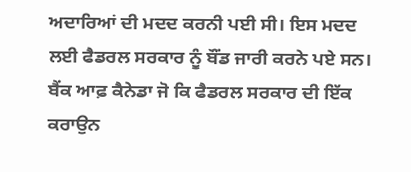ਅਦਾਰਿਆਂ ਦੀ ਮਦਦ ਕਰਨੀ ਪਈ ਸੀ। ਇਸ ਮਦਦ ਲਈ ਫੈਡਰਲ ਸਰਕਾਰ ਨੂੰ ਬੌਂਡ ਜਾਰੀ ਕਰਨੇ ਪਏ ਸਨ। ਬੈਂਕ ਆਫ਼ ਕੈਨੇਡਾ ਜੋ ਕਿ ਫੈਡਰਲ ਸਰਕਾਰ ਦੀ ਇੱਕ ਕਰਾਉਨ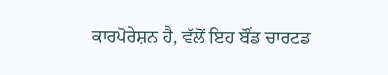ਕਾਰਪੋਰੇਸ਼ਨ ਹੈ, ਵੱਲੋਂ ਇਹ ਬੌਂਡ ਚਾਰਟਡ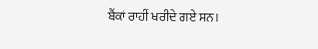ਬੈਂਕਾਂ ਰਾਹੀਂ ਖਰੀਦੇ ਗਏ ਸਨ।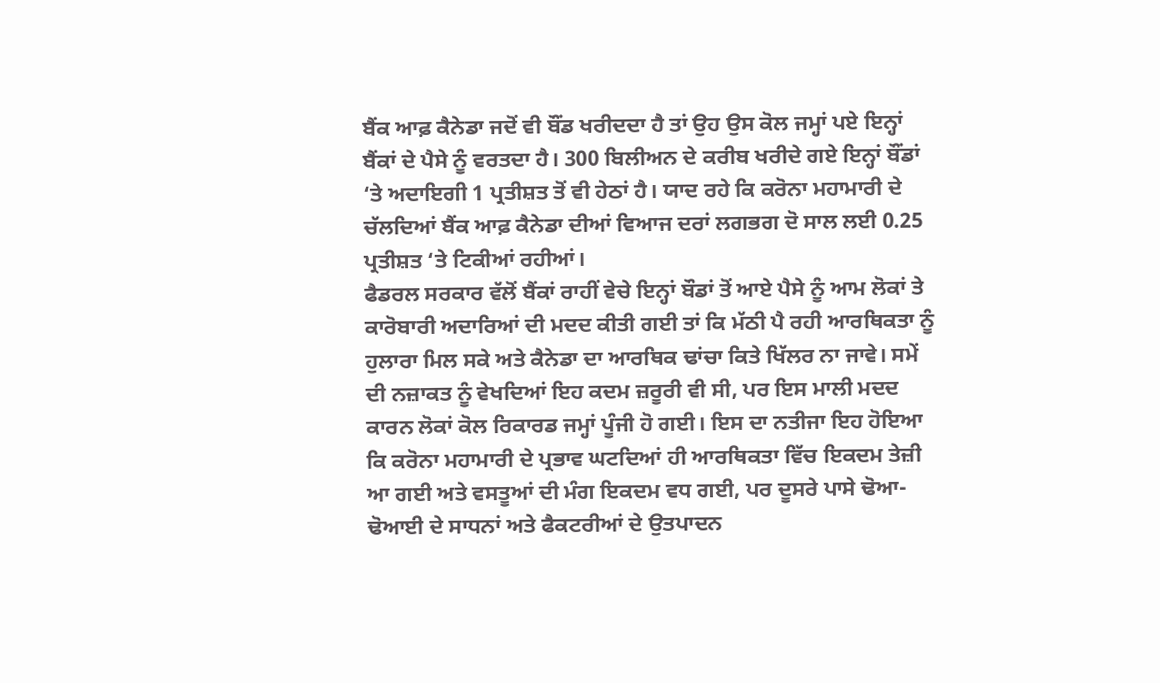ਬੈਂਕ ਆਫ਼ ਕੈਨੇਡਾ ਜਦੋਂ ਵੀ ਬੌਂਡ ਖਰੀਦਦਾ ਹੈ ਤਾਂ ਉਹ ਉਸ ਕੋਲ ਜਮ੍ਹਾਂ ਪਏ ਇਨ੍ਹਾਂ ਬੈਂਕਾਂ ਦੇ ਪੈਸੇ ਨੂੰ ਵਰਤਦਾ ਹੈ। 300 ਬਿਲੀਅਨ ਦੇ ਕਰੀਬ ਖਰੀਦੇ ਗਏ ਇਨ੍ਹਾਂ ਬੌਂਡਾਂ ‘ਤੇ ਅਦਾਇਗੀ 1 ਪ੍ਰਤੀਸ਼ਤ ਤੋਂ ਵੀ ਹੇਠਾਂ ਹੈ। ਯਾਦ ਰਹੇ ਕਿ ਕਰੋਨਾ ਮਹਾਮਾਰੀ ਦੇ ਚੱਲਦਿਆਂ ਬੈਂਕ ਆਫ਼ ਕੈਨੇਡਾ ਦੀਆਂ ਵਿਆਜ ਦਰਾਂ ਲਗਭਗ ਦੋ ਸਾਲ ਲਈ 0.25 ਪ੍ਰਤੀਸ਼ਤ ‘ਤੇ ਟਿਕੀਆਂ ਰਹੀਆਂ।
ਫੈਡਰਲ ਸਰਕਾਰ ਵੱਲੋਂ ਬੈਂਕਾਂ ਰਾਹੀਂ ਵੇਚੇ ਇਨ੍ਹਾਂ ਬੌਡਾਂ ਤੋਂ ਆਏ ਪੈਸੇ ਨੂੰ ਆਮ ਲੋਕਾਂ ਤੇ ਕਾਰੋਬਾਰੀ ਅਦਾਰਿਆਂ ਦੀ ਮਦਦ ਕੀਤੀ ਗਈ ਤਾਂ ਕਿ ਮੱਠੀ ਪੈ ਰਹੀ ਆਰਥਿਕਤਾ ਨੂੰ ਹੁਲਾਰਾ ਮਿਲ ਸਕੇ ਅਤੇ ਕੈਨੇਡਾ ਦਾ ਆਰਥਿਕ ਢਾਂਚਾ ਕਿਤੇ ਖਿੱਲਰ ਨਾ ਜਾਵੇ। ਸਮੇਂ ਦੀ ਨਜ਼ਾਕਤ ਨੂੰ ਵੇਖਦਿਆਂ ਇਹ ਕਦਮ ਜ਼ਰੂਰੀ ਵੀ ਸੀ, ਪਰ ਇਸ ਮਾਲੀ ਮਦਦ ਕਾਰਨ ਲੋਕਾਂ ਕੋਲ ਰਿਕਾਰਡ ਜਮ੍ਹਾਂ ਪੂੰਜੀ ਹੋ ਗਈ। ਇਸ ਦਾ ਨਤੀਜਾ ਇਹ ਹੋਇਆ ਕਿ ਕਰੋਨਾ ਮਹਾਮਾਰੀ ਦੇ ਪ੍ਰਭਾਵ ਘਟਦਿਆਂ ਹੀ ਆਰਥਿਕਤਾ ਵਿੱਚ ਇਕਦਮ ਤੇਜ਼ੀ ਆ ਗਈ ਅਤੇ ਵਸਤੂਆਂ ਦੀ ਮੰਗ ਇਕਦਮ ਵਧ ਗਈ, ਪਰ ਦੂਸਰੇ ਪਾਸੇ ਢੋਆ-ਢੋਆਈ ਦੇ ਸਾਧਨਾਂ ਅਤੇ ਫੈਕਟਰੀਆਂ ਦੇ ਉਤਪਾਦਨ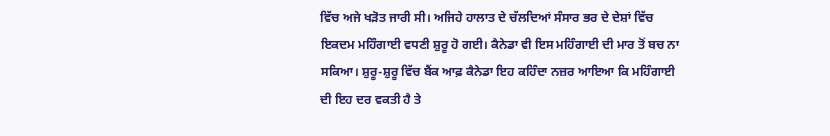ਵਿੱਚ ਅਜੇ ਖੜੋਤ ਜਾਰੀ ਸੀ। ਅਜਿਹੇ ਹਾਲਾਤ ਦੇ ਚੱਲਦਿਆਂ ਸੰਸਾਰ ਭਰ ਦੇ ਦੇਸ਼ਾਂ ਵਿੱਚ ਇਕਦਮ ਮਹਿੰਗਾਈ ਵਧਣੀ ਸ਼ੁਰੂ ਹੋ ਗਈ। ਕੈਨੇਡਾ ਵੀ ਇਸ ਮਹਿੰਗਾਈ ਦੀ ਮਾਰ ਤੋਂ ਬਚ ਨਾ ਸਕਿਆ। ਸ਼ੁਰੂ-ਸ਼ੁਰੂ ਵਿੱਚ ਬੈਂਕ ਆਫ਼ ਕੈਨੇਡਾ ਇਹ ਕਹਿੰਦਾ ਨਜ਼ਰ ਆਇਆ ਕਿ ਮਹਿੰਗਾਈ ਦੀ ਇਹ ਦਰ ਵਕਤੀ ਹੈ ਤੇ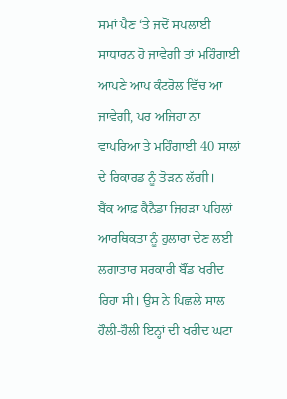ਸਮਾਂ ਪੈਣ ‘ਤੇ ਜਦੋਂ ਸਪਲਾਈ ਸਾਧਾਰਨ ਹੋ ਜਾਵੇਗੀ ਤਾਂ ਮਹਿੰਗਾਈ ਆਪਣੇ ਆਪ ਕੰਟਰੋਲ ਵਿੱਚ ਆ ਜਾਵੇਗੀ, ਪਰ ਅਜਿਹਾ ਨਾ ਵਾਪਰਿਆ ਤੇ ਮਹਿੰਗਾਈ 40 ਸਾਲਾਂ ਦੇ ਰਿਕਾਰਡ ਨੂੰ ਤੋੜਨ ਲੱਗੀ।
ਬੈਂਕ ਆਫ਼ ਕੈਨੈਡਾ ਜਿਹੜਾ ਪਹਿਲਾਂ ਆਰਥਿਕਤਾ ਨੂੰ ਹੁਲਾਰਾ ਦੇਣ ਲਈ ਲਗਾਤਾਰ ਸਰਕਾਰੀ ਬੌਂਡ ਖਰੀਦ ਰਿਹਾ ਸੀ। ਉਸ ਨੇ ਪਿਛਲੇ ਸਾਲ ਹੌਲੀ-ਹੌਲੀ ਇਨ੍ਹਾਂ ਦੀ ਖਰੀਦ ਘਟਾ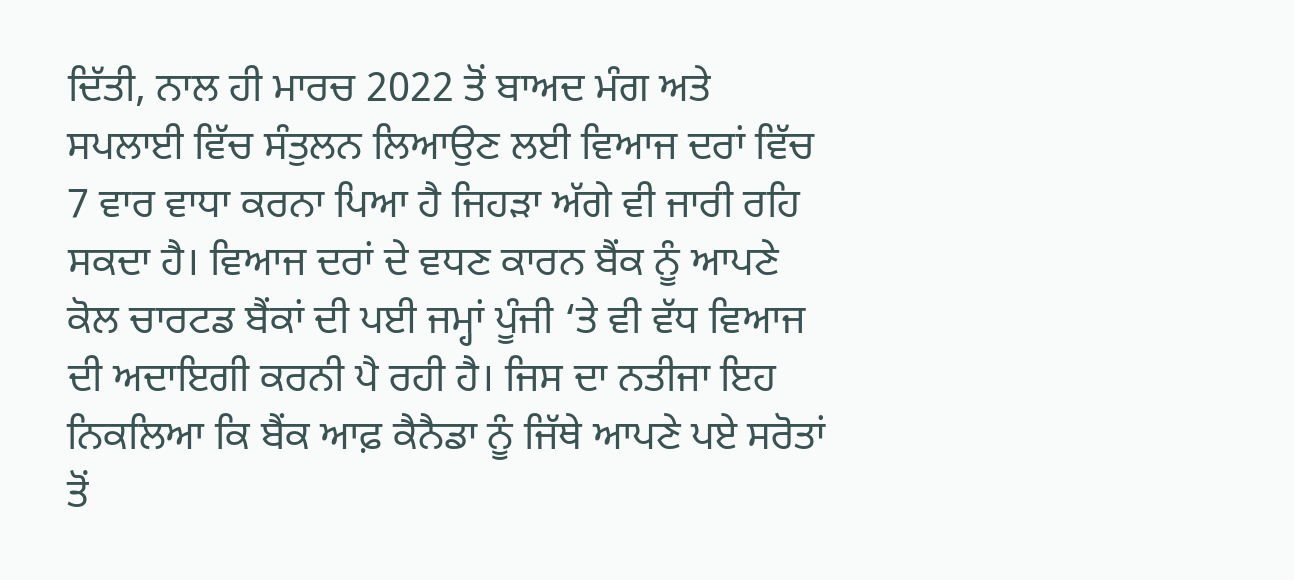ਦਿੱਤੀ, ਨਾਲ ਹੀ ਮਾਰਚ 2022 ਤੋਂ ਬਾਅਦ ਮੰਗ ਅਤੇ ਸਪਲਾਈ ਵਿੱਚ ਸੰਤੁਲਨ ਲਿਆਉਣ ਲਈ ਵਿਆਜ ਦਰਾਂ ਵਿੱਚ 7 ਵਾਰ ਵਾਧਾ ਕਰਨਾ ਪਿਆ ਹੈ ਜਿਹੜਾ ਅੱਗੇ ਵੀ ਜਾਰੀ ਰਹਿ ਸਕਦਾ ਹੈ। ਵਿਆਜ ਦਰਾਂ ਦੇ ਵਧਣ ਕਾਰਨ ਬੈਂਕ ਨੂੰ ਆਪਣੇ ਕੋਲ ਚਾਰਟਡ ਬੈਂਕਾਂ ਦੀ ਪਈ ਜਮ੍ਹਾਂ ਪੂੰਜੀ ‘ਤੇ ਵੀ ਵੱਧ ਵਿਆਜ ਦੀ ਅਦਾਇਗੀ ਕਰਨੀ ਪੈ ਰਹੀ ਹੈ। ਜਿਸ ਦਾ ਨਤੀਜਾ ਇਹ ਨਿਕਲਿਆ ਕਿ ਬੈਂਕ ਆਫ਼ ਕੈਨੈਡਾ ਨੂੰ ਜਿੱਥੇ ਆਪਣੇ ਪਏ ਸਰੋਤਾਂ ਤੋਂ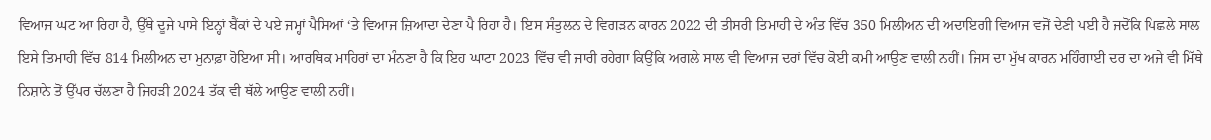ਵਿਆਜ ਘਟ ਆ ਰਿਹਾ ਹੈ, ਉੱਥੇ ਦੂਜੇ ਪਾਸੇ ਇਨ੍ਹਾਂ ਬੈਂਕਾਂ ਦੇ ਪਏ ਜਮ੍ਹਾਂ ਪੈਸਿਆਂ ‘ਤੇ ਵਿਆਜ ਜ਼ਿਆਦਾ ਦੇਣਾ ਪੈ ਰਿਹਾ ਹੈ। ਇਸ ਸੰਤੁਲਨ ਦੇ ਵਿਗੜਨ ਕਾਰਨ 2022 ਦੀ ਤੀਸਰੀ ਤਿਮਾਹੀ ਦੇ ਅੰਤ ਵਿੱਚ 350 ਮਿਲੀਅਨ ਦੀ ਅਦਾਇਗੀ ਵਿਆਜ ਵਜੋਂ ਦੇਣੀ ਪਈ ਹੈ ਜਦੋਂਕਿ ਪਿਛਲੇ ਸਾਲ ਇਸੇ ਤਿਮਾਹੀ ਵਿੱਚ 814 ਮਿਲੀਅਨ ਦਾ ਮੁਨਾਫ਼ਾ ਹੋਇਆ ਸੀ। ਆਰਥਿਕ ਮਾਹਿਰਾਂ ਦਾ ਮੰਨਣਾ ਹੈ ਕਿ ਇਹ ਘਾਟਾ 2023 ਵਿੱਚ ਵੀ ਜਾਰੀ ਰਹੇਗਾ ਕਿਉਂਕਿ ਅਗਲੇ ਸਾਲ ਵੀ ਵਿਆਜ ਦਰਾਂ ਵਿੱਚ ਕੋਈ ਕਮੀ ਆਉਣ ਵਾਲੀ ਨਹੀਂ। ਜਿਸ ਦਾ ਮੁੱਖ ਕਾਰਨ ਮਹਿੰਗਾਈ ਦਰ ਦਾ ਅਜੇ ਵੀ ਮਿੱਥੇ ਨਿਸ਼ਾਨੇ ਤੋਂ ਉੱਪਰ ਚੱਲਣਾ ਹੈ ਜਿਹੜੀ 2024 ਤੱਕ ਵੀ ਥੱਲੇ ਆਉਣ ਵਾਲੀ ਨਹੀਂ।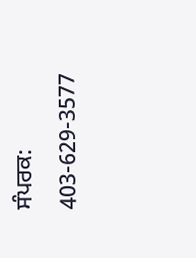ਸੰਪਰਕ: 403-629-3577